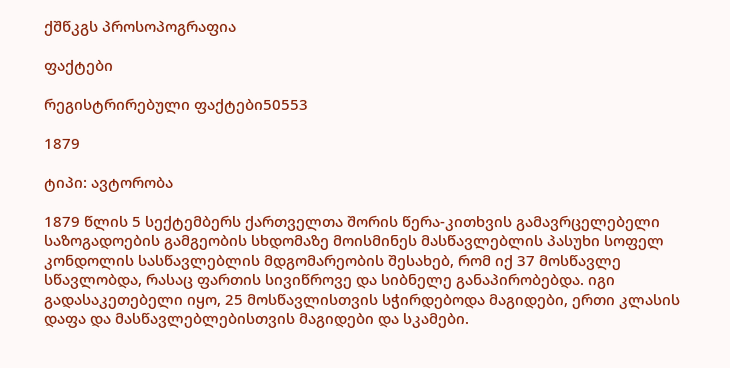ქშწკგს პროსოპოგრაფია

ფაქტები

რეგისტრირებული ფაქტები50553

1879

ტიპი: ავტორობა

1879 წლის 5 სექტემბერს ქართველთა შორის წერა-კითხვის გამავრცელებელი საზოგადოების გამგეობის სხდომაზე მოისმინეს მასწავლებლის პასუხი სოფელ კონდოლის სასწავლებლის მდგომარეობის შესახებ, რომ იქ 37 მოსწავლე სწავლობდა, რასაც ფართის სივიწროვე და სიბნელე განაპირობებდა. იგი გადასაკეთებელი იყო, 25 მოსწავლისთვის სჭირდებოდა მაგიდები, ერთი კლასის დაფა და მასწავლებლებისთვის მაგიდები და სკამები.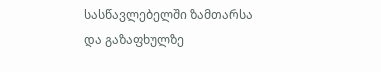სასწავლებელში ზამთარსა და გაზაფხულზე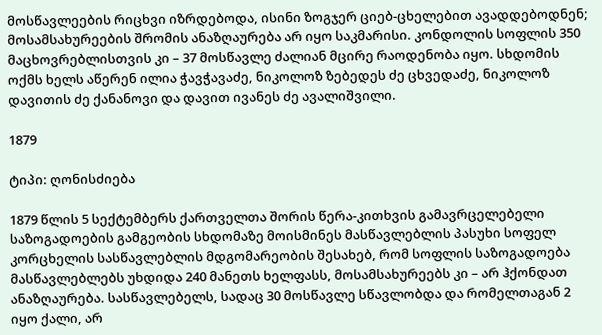მოსწავლეების რიცხვი იზრდებოდა, ისინი ზოგჯერ ციებ-ცხელებით ავადდებოდნენ; მოსამსახურეების შრომის ანაზღაურება არ იყო საკმარისი. კონდოლის სოფლის 350 მაცხოვრებლისთვის კი – 37 მოსწავლე ძალიან მცირე რაოდენობა იყო. სხდომის ოქმს ხელს აწერენ ილია ჭავჭავაძე, ნიკოლოზ ზებედეს ძე ცხვედაძე, ნიკოლოზ დავითის ძე ქანანოვი და დავით ივანეს ძე ავალიშვილი.

1879

ტიპი: ღონისძიება

1879 წლის 5 სექტემბერს ქართველთა შორის წერა-კითხვის გამავრცელებელი საზოგადოების გამგეობის სხდომაზე მოისმინეს მასწავლებლის პასუხი სოფელ კორცხელის სასწავლებლის მდგომარეობის შესახებ, რომ სოფლის საზოგადოება მასწავლებლებს უხდიდა 240 მანეთს ხელფასს, მოსამსახურეებს კი – არ ჰქონდათ ანაზღაურება. სასწავლებელს, სადაც 30 მოსწავლე სწავლობდა და რომელთაგან 2 იყო ქალი, არ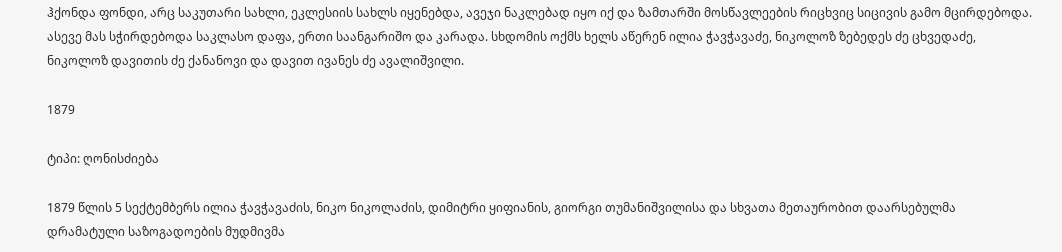ჰქონდა ფონდი, არც საკუთარი სახლი, ეკლესიის სახლს იყენებდა, ავეჯი ნაკლებად იყო იქ და ზამთარში მოსწავლეების რიცხვიც სიცივის გამო მცირდებოდა. ასევე მას სჭირდებოდა საკლასო დაფა, ერთი საანგარიშო და კარადა. სხდომის ოქმს ხელს აწერენ ილია ჭავჭავაძე, ნიკოლოზ ზებედეს ძე ცხვედაძე, ნიკოლოზ დავითის ძე ქანანოვი და დავით ივანეს ძე ავალიშვილი.

1879

ტიპი: ღონისძიება

1879 წლის 5 სექტემბერს ილია ჭავჭავაძის, ნიკო ნიკოლაძის, დიმიტრი ყიფიანის, გიორგი თუმანიშვილისა და სხვათა მეთაურობით დაარსებულმა დრამატული საზოგადოების მუდმივმა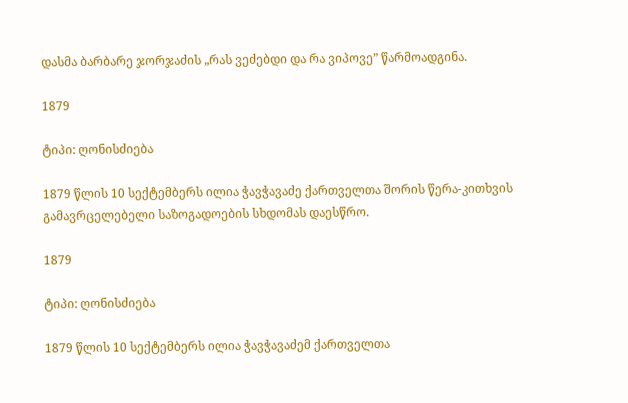დასმა ბარბარე ჯორჯაძის „რას ვეძებდი და რა ვიპოვე” წარმოადგინა.

1879

ტიპი: ღონისძიება

1879 წლის 10 სექტემბერს ილია ჭავჭავაძე ქართველთა შორის წერა-კითხვის გამავრცელებელი საზოგადოების სხდომას დაესწრო.

1879

ტიპი: ღონისძიება

1879 წლის 10 სექტემბერს ილია ჭავჭავაძემ ქართველთა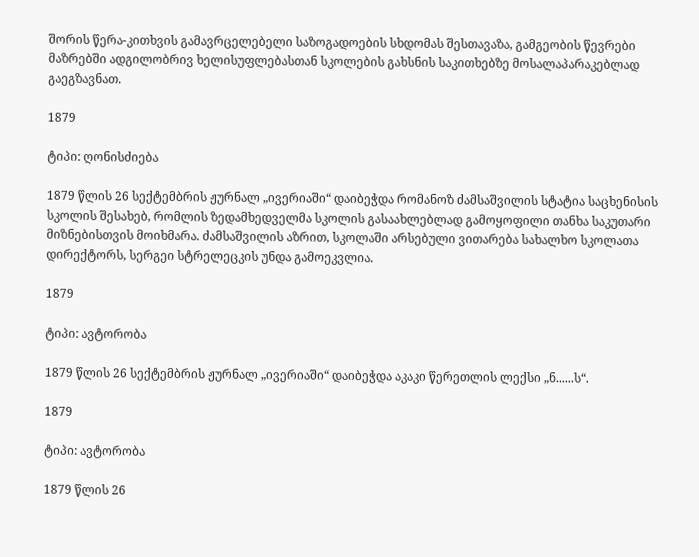შორის წერა-კითხვის გამავრცელებელი საზოგადოების სხდომას შესთავაზა, გამგეობის წევრები მაზრებში ადგილობრივ ხელისუფლებასთან სკოლების გახსნის საკითხებზე მოსალაპარაკებლად გაეგზავნათ.

1879

ტიპი: ღონისძიება

1879 წლის 26 სექტემბრის ჟურნალ „ივერიაში“ დაიბეჭდა რომანოზ ძამსაშვილის სტატია საცხენისის სკოლის შესახებ, რომლის ზედამხედველმა სკოლის გასაახლებლად გამოყოფილი თანხა საკუთარი მიზნებისთვის მოიხმარა. ძამსაშვილის აზრით, სკოლაში არსებული ვითარება სახალხო სკოლათა დირექტორს, სერგეი სტრელეცკის უნდა გამოეკვლია.

1879

ტიპი: ავტორობა

1879 წლის 26 სექტემბრის ჟურნალ „ივერიაში“ დაიბეჭდა აკაკი წერეთლის ლექსი „ნ......ს“.

1879

ტიპი: ავტორობა

1879 წლის 26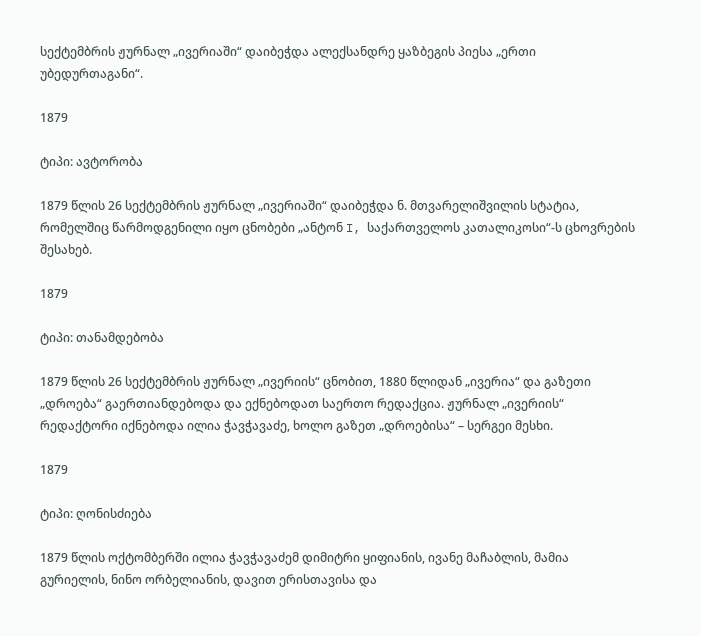სექტემბრის ჟურნალ „ივერიაში“ დაიბეჭდა ალექსანდრე ყაზბეგის პიესა „ერთი უბედურთაგანი“.

1879

ტიპი: ავტორობა

1879 წლის 26 სექტემბრის ჟურნალ „ივერიაში“ დაიბეჭდა ნ. მთვარელიშვილის სტატია, რომელშიც წარმოდგენილი იყო ცნობები „ანტონ I, საქართველოს კათალიკოსი“-ს ცხოვრების შესახებ.

1879

ტიპი: თანამდებობა

1879 წლის 26 სექტემბრის ჟურნალ „ივერიის“ ცნობით, 1880 წლიდან „ივერია“ და გაზეთი „დროება“ გაერთიანდებოდა და ექნებოდათ საერთო რედაქცია. ჟურნალ „ივერიის“ რედაქტორი იქნებოდა ილია ჭავჭავაძე, ხოლო გაზეთ „დროებისა“ – სერგეი მესხი.

1879

ტიპი: ღონისძიება

1879 წლის ოქტომბერში ილია ჭავჭავაძემ დიმიტრი ყიფიანის, ივანე მაჩაბლის, მამია გურიელის, ნინო ორბელიანის, დავით ერისთავისა და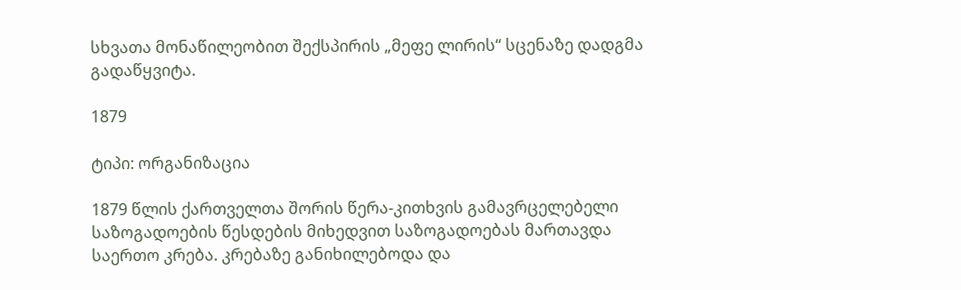სხვათა მონაწილეობით შექსპირის „მეფე ლირის“ სცენაზე დადგმა გადაწყვიტა.

1879

ტიპი: ორგანიზაცია

1879 წლის ქართველთა შორის წერა-კითხვის გამავრცელებელი საზოგადოების წესდების მიხედვით საზოგადოებას მართავდა საერთო კრება. კრებაზე განიხილებოდა და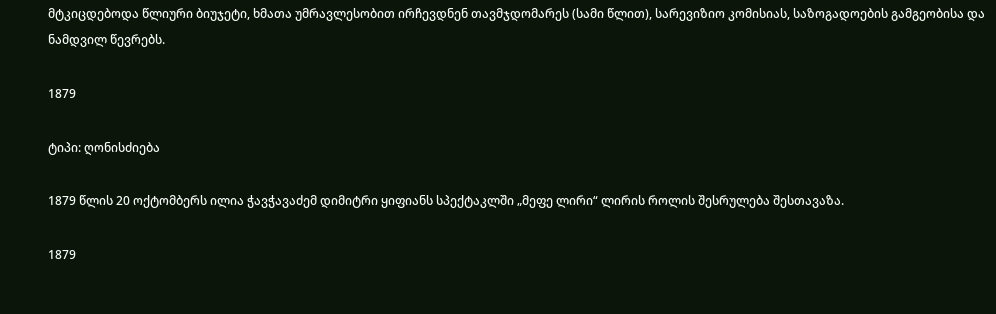მტკიცდებოდა წლიური ბიუჯეტი, ხმათა უმრავლესობით ირჩევდნენ თავმჯდომარეს (სამი წლით), სარევიზიო კომისიას, საზოგადოების გამგეობისა და ნამდვილ წევრებს.

1879

ტიპი: ღონისძიება

1879 წლის 20 ოქტომბერს ილია ჭავჭავაძემ დიმიტრი ყიფიანს სპექტაკლში „მეფე ლირი“ ლირის როლის შესრულება შესთავაზა.

1879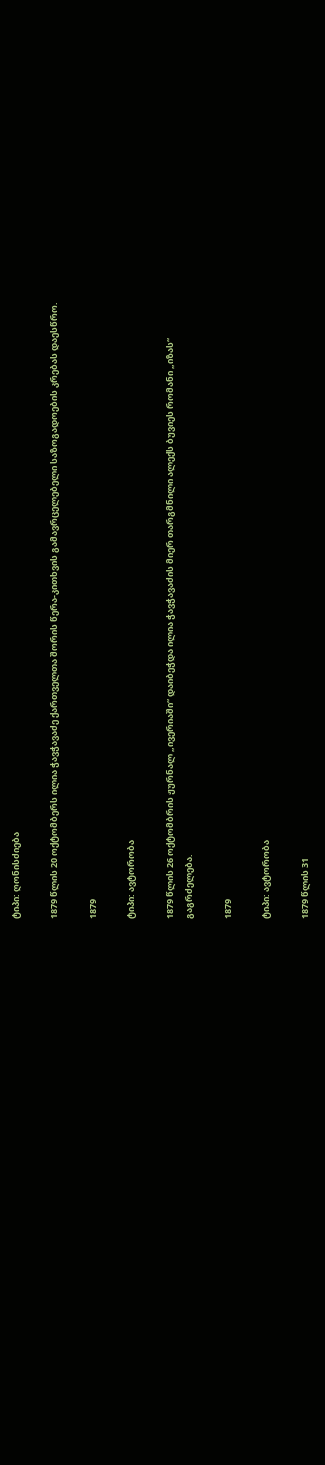ტიპი: ღონისძიება

1879 წლის 20 ოქტომბერს ილია ჭავჭავაძე ქართველთა შორის წერა-კითხვის გამავრცელებელი საზოგადოების კრებას დაესწრო.

1879

ტიპი: ავტორობა

1879 წლის 26 ოქტომბრის ჟურნალ „ივერიაში“ დაიბეჭდა ილია ჭავჭავაძის მიერ თარგმნილი ალექს ბუვიეს რომანი „იზას“ გაგრძელება.

1879

ტიპი: ავტორობა

1879 წლის 31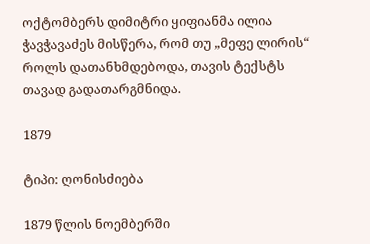ოქტომბერს დიმიტრი ყიფიანმა ილია ჭავჭავაძეს მისწერა, რომ თუ „მეფე ლირის“ როლს დათანხმდებოდა, თავის ტექსტს თავად გადათარგმნიდა.

1879

ტიპი: ღონისძიება

1879 წლის ნოემბერში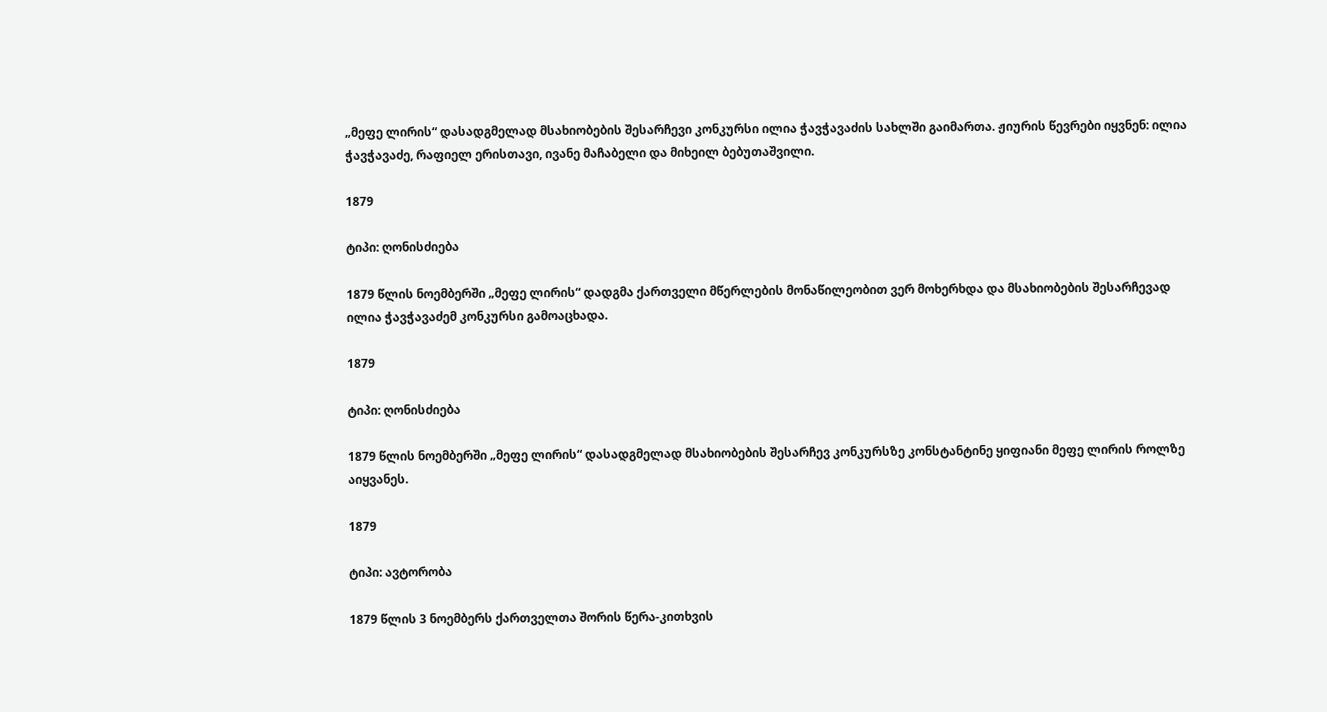„მეფე ლირის“ დასადგმელად მსახიობების შესარჩევი კონკურსი ილია ჭავჭავაძის სახლში გაიმართა. ჟიურის წევრები იყვნენ: ილია ჭავჭავაძე, რაფიელ ერისთავი, ივანე მაჩაბელი და მიხეილ ბებუთაშვილი.

1879

ტიპი: ღონისძიება

1879 წლის ნოემბერში „მეფე ლირის“ დადგმა ქართველი მწერლების მონაწილეობით ვერ მოხერხდა და მსახიობების შესარჩევად ილია ჭავჭავაძემ კონკურსი გამოაცხადა.

1879

ტიპი: ღონისძიება

1879 წლის ნოემბერში „მეფე ლირის“ დასადგმელად მსახიობების შესარჩევ კონკურსზე კონსტანტინე ყიფიანი მეფე ლირის როლზე აიყვანეს.

1879

ტიპი: ავტორობა

1879 წლის 3 ნოემბერს ქართველთა შორის წერა-კითხვის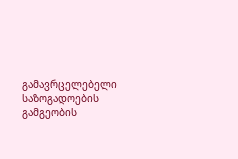გამავრცელებელი საზოგადოების გამგეობის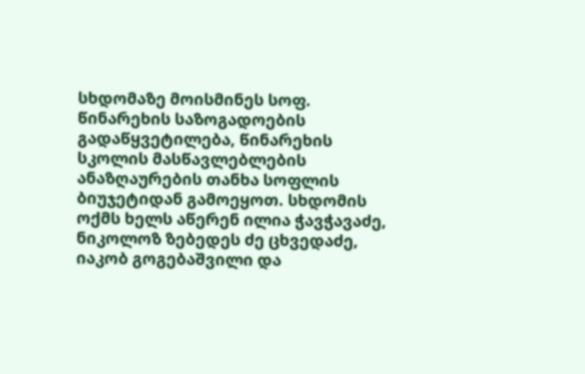სხდომაზე მოისმინეს სოფ. წინარეხის საზოგადოების გადაწყვეტილება, წინარეხის სკოლის მასწავლებლების ანაზღაურების თანხა სოფლის ბიუჯეტიდან გამოეყოთ. სხდომის ოქმს ხელს აწერენ ილია ჭავჭავაძე, ნიკოლოზ ზებედეს ძე ცხვედაძე, იაკობ გოგებაშვილი და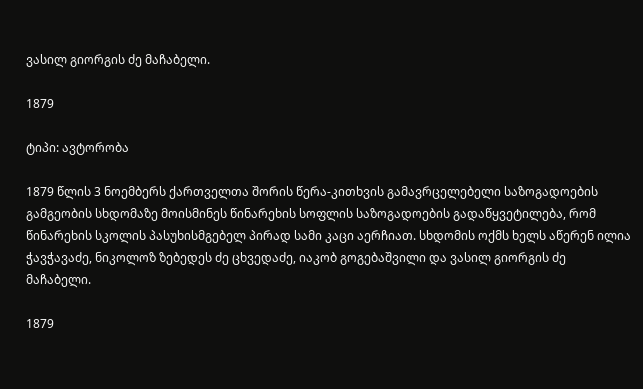ვასილ გიორგის ძე მაჩაბელი.

1879

ტიპი: ავტორობა

1879 წლის 3 ნოემბერს ქართველთა შორის წერა-კითხვის გამავრცელებელი საზოგადოების გამგეობის სხდომაზე მოისმინეს წინარეხის სოფლის საზოგადოების გადაწყვეტილება, რომ წინარეხის სკოლის პასუხისმგებელ პირად სამი კაცი აერჩიათ. სხდომის ოქმს ხელს აწერენ ილია ჭავჭავაძე, ნიკოლოზ ზებედეს ძე ცხვედაძე, იაკობ გოგებაშვილი და ვასილ გიორგის ძე მაჩაბელი.

1879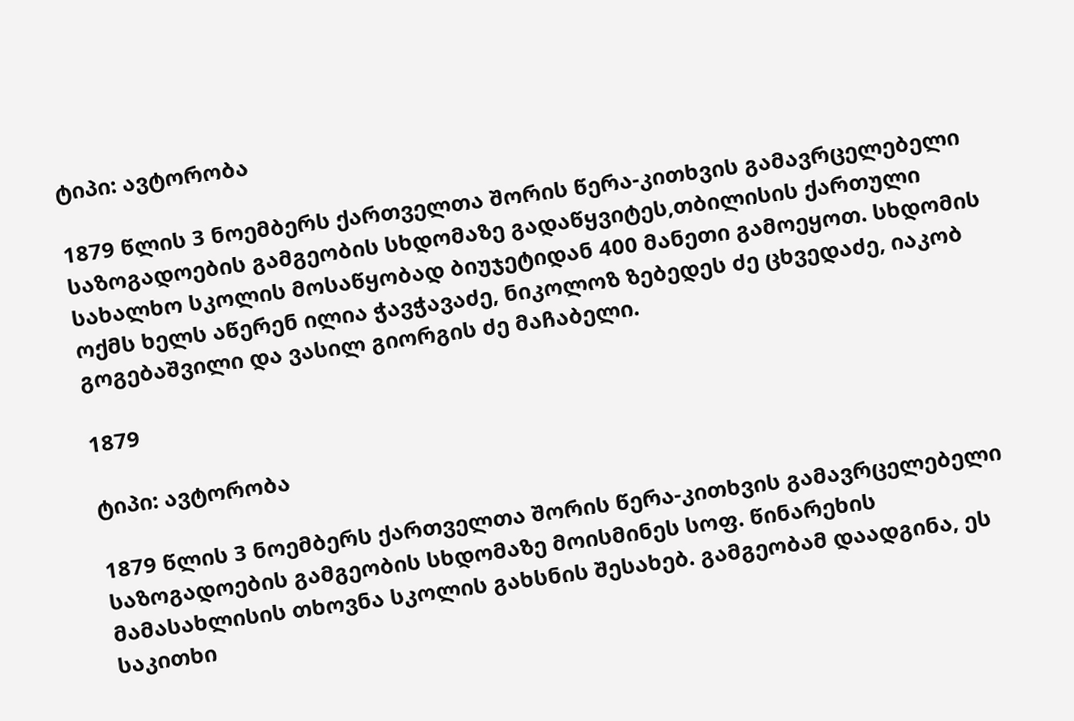ტიპი: ავტორობა

1879 წლის 3 ნოემბერს ქართველთა შორის წერა-კითხვის გამავრცელებელი საზოგადოების გამგეობის სხდომაზე გადაწყვიტეს,თბილისის ქართული სახალხო სკოლის მოსაწყობად ბიუჯეტიდან 400 მანეთი გამოეყოთ. სხდომის ოქმს ხელს აწერენ ილია ჭავჭავაძე, ნიკოლოზ ზებედეს ძე ცხვედაძე, იაკობ გოგებაშვილი და ვასილ გიორგის ძე მაჩაბელი.

1879

ტიპი: ავტორობა

1879 წლის 3 ნოემბერს ქართველთა შორის წერა-კითხვის გამავრცელებელი საზოგადოების გამგეობის სხდომაზე მოისმინეს სოფ. წინარეხის მამასახლისის თხოვნა სკოლის გახსნის შესახებ. გამგეობამ დაადგინა, ეს საკითხი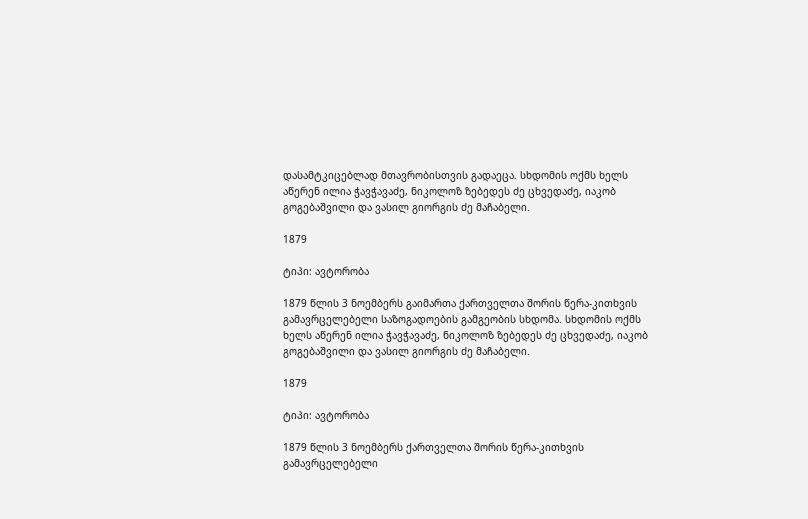დასამტკიცებლად მთავრობისთვის გადაეცა. სხდომის ოქმს ხელს აწერენ ილია ჭავჭავაძე, ნიკოლოზ ზებედეს ძე ცხვედაძე, იაკობ გოგებაშვილი და ვასილ გიორგის ძე მაჩაბელი.

1879

ტიპი: ავტორობა

1879 წლის 3 ნოემბერს გაიმართა ქართველთა შორის წერა-კითხვის გამავრცელებელი საზოგადოების გამგეობის სხდომა. სხდომის ოქმს ხელს აწერენ ილია ჭავჭავაძე, ნიკოლოზ ზებედეს ძე ცხვედაძე, იაკობ გოგებაშვილი და ვასილ გიორგის ძე მაჩაბელი.

1879

ტიპი: ავტორობა

1879 წლის 3 ნოემბერს ქართველთა შორის წერა-კითხვის გამავრცელებელი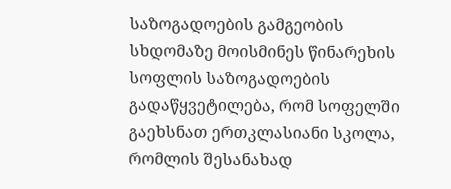საზოგადოების გამგეობის სხდომაზე მოისმინეს წინარეხის სოფლის საზოგადოების გადაწყვეტილება, რომ სოფელში გაეხსნათ ერთკლასიანი სკოლა, რომლის შესანახად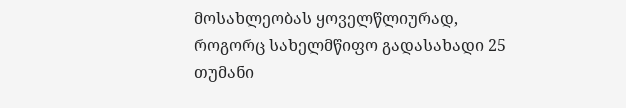მოსახლეობას ყოველწლიურად, როგორც სახელმწიფო გადასახადი 25 თუმანი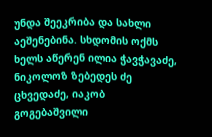უნდა შეეკრიბა და სახლი აეშენებინა. სხდომის ოქმს ხელს აწერენ ილია ჭავჭავაძე, ნიკოლოზ ზებედეს ძე ცხვედაძე, იაკობ გოგებაშვილი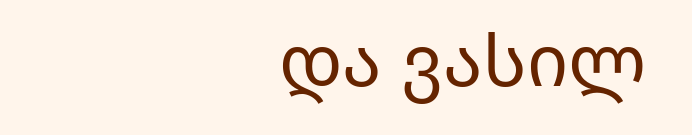და ვასილ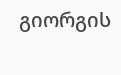გიორგის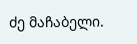ძე მაჩაბელი.